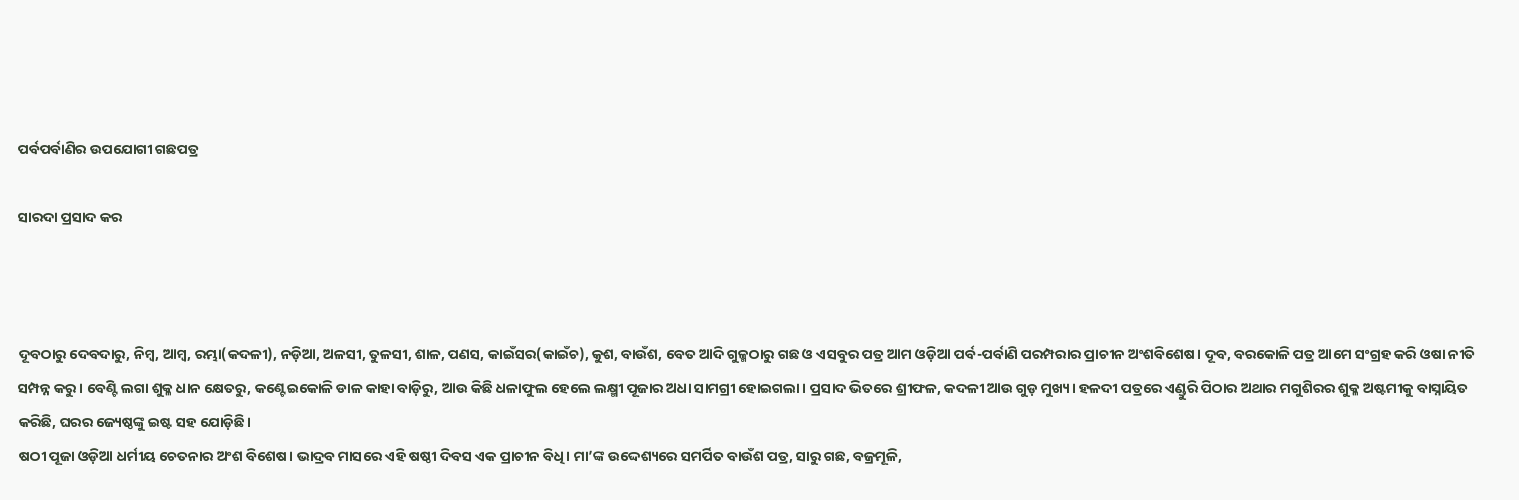ପର୍ବପର୍ବାଣିର ଉପଯୋଗୀ ଗଛପତ୍ର

ସାରଦା ପ୍ରସାଦ କର



ଦୂବଠାରୁ ଦେବଦାରୁ, ନିମ୍ବ, ଆମ୍ବ, ରମ୍ଭା(କଦଳୀ), ନଡ଼ିଆ, ଅଳସୀ, ତୁଳସୀ, ଶାଳ, ପଣସ, କାଇଁସର(କାଇଁଚ), କୁଶ, ବାଉଁଶ, ବେତ ଆଦି ଗୁଳ୍ମଠାରୁ ଗଛ ଓ ଏସବୁର ପତ୍ର ଆମ ଓଡ଼ିଆ ପର୍ବ-ପର୍ବାଣି ପରମ୍ପରାର ପ୍ରାଚୀନ ଅଂଶବିଶେଷ। ଦୂବ, ବରକୋଳି ପତ୍ର ଆମେ ସଂଗ୍ରହ କରି ଓଷା ନୀତି ସମ୍ପନ୍ନ କରୁ। ବେଣ୍ଟି ଲଗା ଶୁକ୍ଳ ଧାନ କ୍ଷେତରୁ, କଣ୍ଟେଇକୋଳି ଡାଳ କାହା ବାଡ଼ିରୁ, ଆଉ କିଛି ଧଳାଫୁଲ ହେଲେ ଲକ୍ଷ୍ମୀ ପୂଜାର ଅଧା ସାମଗ୍ରୀ ହୋଇଗଲା। ପ୍ରସାଦ ଭିତରେ ଶ୍ରୀଫଳ, କଦଳୀ ଆଉ ଗୁଡ଼ ମୁଖ୍ୟ। ହଳଦୀ ପତ୍ରରେ ଏଣ୍ଡୁରି ପିଠାର ଅଥାର ମଗୁଶିରର ଶୁକ୍ଳ ଅଷ୍ଟମୀକୁ ବାସ୍ନାୟିତ କରିଛି, ଘରର ଜ୍ୟେଷ୍ଠଙ୍କୁ ଇଷ୍ଟ ସହ ଯୋଡ଼ିଛି।
ଷଠୀ ପୂଜା ଓଡ଼ିଆ ଧର୍ମୀୟ ଚେତନାର ଅଂଶ ବିଶେଷ। ଭାଦ୍ରବ ମାସରେ ଏହି ଷଷ୍ଠୀ ଦିବସ ଏକ ପ୍ରାଚୀନ ବିଧି। ମା’ଙ୍କ ଉଦ୍ଦେଶ୍ୟରେ ସମର୍ପିତ ବାଉଁଶ ପତ୍ର, ସାରୁ ଗଛ, ବଜ୍ରମୂଳି,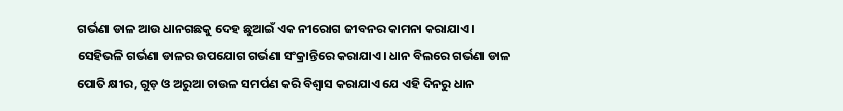ଗର୍ଭଣା ଡାଳ ଆଉ ଧାନଗଛକୁ ଦେହ ଛୁଆଇଁ ଏକ ନୀରୋଗ ଜୀବନର କାମନା କରାଯାଏ। ସେହିଭଳି ଗର୍ଭଣା ଡାଳର ଉପଯୋଗ ଗର୍ଭଣା ସଂକ୍ରାନ୍ତିରେ କରାଯାଏ। ଧାନ ବିଲରେ ଗର୍ଭଣା ଡାଳ ପୋତି କ୍ଷୀର, ଗୁଡ଼ ଓ ଅରୁଆ ଚାଉଳ ସମର୍ପଣ କରି ବିଶ୍ୱାସ କରାଯାଏ ଯେ ଏହି ଦିନରୁ ଧାନ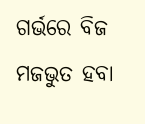ଗର୍ଭରେ ବିଜ ମଜଭୁତ ହବା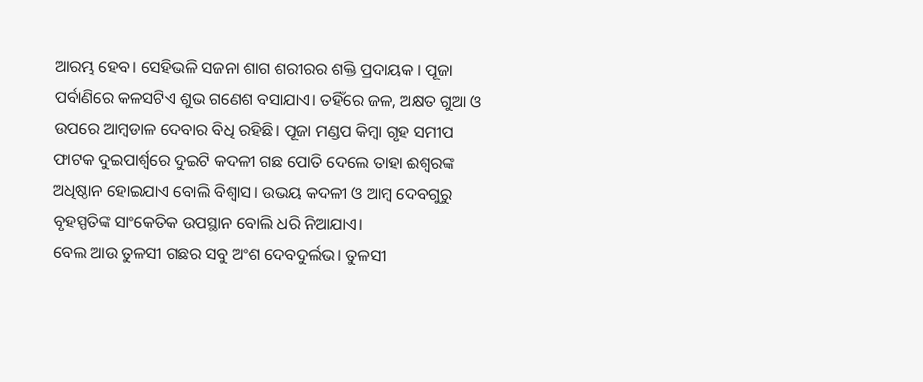ଆରମ୍ଭ ହେବ। ସେହିଭଳି ସଜନା ଶାଗ ଶରୀରର ଶକ୍ତି ପ୍ରଦାୟକ । ପୂଜା ପର୍ବାଣିରେ କଳସଟିଏ ଶୁଭ ଗଣେଶ ବସାଯାଏ। ତହିଁରେ ଜଳ, ଅକ୍ଷତ ଗୁଆ ଓ ଉପରେ ଆମ୍ବଡାଳ ଦେବାର ବିଧି ରହିଛି। ପୂଜା ମଣ୍ଡପ କିମ୍ବା ଗୃହ ସମୀପ ଫାଟକ ଦୁଇପାର୍ଶ୍ୱରେ ଦୁଇଟି କଦଳୀ ଗଛ ପୋତି ଦେଲେ ତାହା ଈଶ୍ୱରଙ୍କ ଅଧିଷ୍ଠାନ ହୋଇଯାଏ ବୋଲି ବିଶ୍ୱାସ। ଉଭୟ କଦଳୀ ଓ ଆମ୍ବ ଦେବଗୁରୁ ବୃହସ୍ପତିଙ୍କ ସାଂକେତିକ ଉପସ୍ଥାନ ବୋଲି ଧରି ନିଆଯାଏ।
ବେଲ ଆଉ ତୁଳସୀ ଗଛର ସବୁ ଅଂଶ ଦେବଦୁର୍ଲଭ। ତୁଳସୀ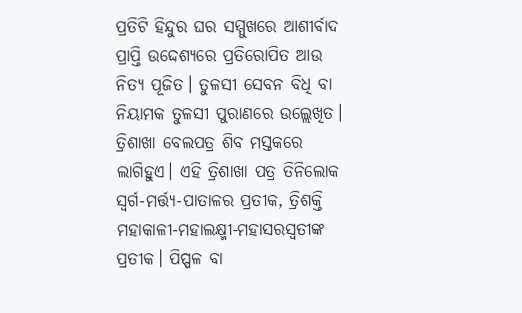ପ୍ରତିଟି ହିନ୍ଦୁର ଘର ସମ୍ମୁଖରେ ଆଶୀର୍ବାଦ ପ୍ରାପ୍ତି ଉଦ୍ଦେଶ୍ୟରେ ପ୍ରତିରୋପିତ ଆଉ ନିତ୍ୟ ପୂଜିତ। ତୁଳସୀ ସେବନ ବିଧି ବା ନିୟାମକ ତୁଳସୀ ପୁରାଣରେ ଉଲ୍ଲେଖିତ। ତ୍ରିଶାଖା ବେଲପତ୍ର ଶିବ ମସ୍ତକରେ ଲାଗିହୁଏ। ଏହି ତ୍ରିଶାଖା ପତ୍ର ତିନିଲୋକ ସ୍ବର୍ଗ-ମର୍ତ୍ତ୍ୟ-ପାତାଳର ପ୍ରତୀକ, ତ୍ରିଶକ୍ତି ମହାକାଳୀ-ମହାଲକ୍ଷ୍ମୀ-ମହାସରସ୍ବତୀଙ୍କ ପ୍ରତୀକ। ପିପ୍ପଳ ବା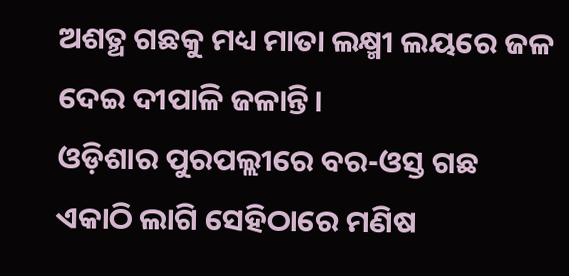ଅଶତ୍ଥ ଗଛକୁ ମଧ୍ୟ ମାତା ଲକ୍ଷ୍ମୀ ଲୟରେ ଜଳ ଦେଇ ଦୀପାଳି ଜଳାନ୍ତି।
ଓଡ଼ିଶାର ପୁରପଲ୍ଲୀରେ ବର-ଓସ୍ତ ଗଛ ଏକାଠି ଲାଗି ସେହିଠାରେ ମଣିଷ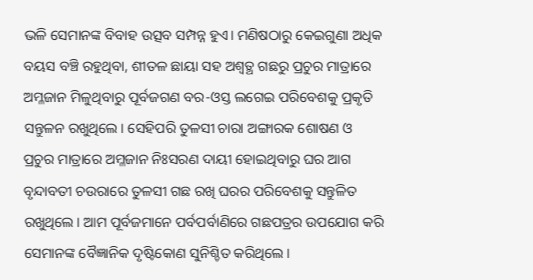ଭଳି ସେମାନଙ୍କ ବିବାହ ଉତ୍ସବ ସମ୍ପନ୍ନ ହୁଏ। ମଣିଷଠାରୁ କେଇଗୁଣା ଅଧିକ ବୟସ ବଞ୍ଚି ରହୁଥିବା, ଶୀତଳ ଛାୟା ସହ ଅଶ୍ୱତ୍ଥ ଗଛରୁ ପ୍ରଚୁର ମାତ୍ରାରେ ଅମ୍ଳଜାନ ମିଳୁଥିବାରୁ ପୂର୍ବଜଗଣ ବର-ଓସ୍ତ ଲଗେଇ ପରିବେଶକୁ ପ୍ରକୃତି ସନ୍ତୁଳନ ରଖୁଥିଲେ। ସେହିପରି ତୁଳସୀ ଚାରା ଅଙ୍ଗାରକ ଶୋଷଣ ଓ ପ୍ରଚୁର ମାତ୍ରାରେ ଅମ୍ଳଜାନ ନିଃସରଣ ଦାୟୀ ହୋଇଥିବାରୁ ଘର ଆଗ ବୃନ୍ଦାବତୀ ଚଉରାରେ ତୁଳସୀ ଗଛ ରଖି ଘରର ପରିବେଶକୁ ସନ୍ତୁଳିତ ରଖୁଥିଲେ। ଆମ ପୂର୍ବଜମାନେ ପର୍ବପର୍ବାଣିରେ ଗଛପତ୍ରର ଉପଯୋଗ କରି ସେମାନଙ୍କ ବୈଜ୍ଞାନିକ ଦୃଷ୍ଟିକୋଣ ସୁନିଶ୍ଚିତ କରିଥିଲେ।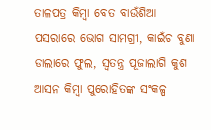ତାଳପତ୍ର କିମ୍ବା ବେତ ବାଉଁଶିଆ ପସରାରେ ଭୋଗ ସାମଗ୍ରୀ, କାଇଁଚ ବୁଣା ଡାଲାରେ ଫୁଲ, ସ୍ବତନ୍ତ୍ର ପୂଜାଲାଗି କୁଶ ଆସନ କିମ୍ବା ପୁରୋହିତଙ୍କ ସଂକଳ୍ପ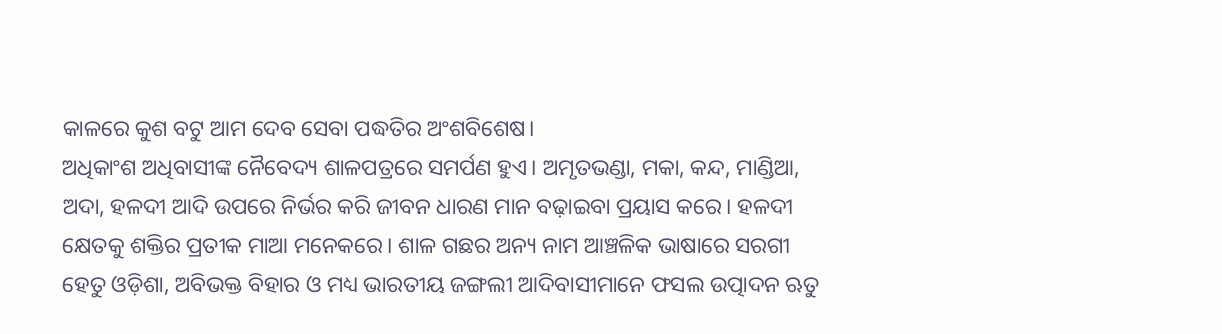କାଳରେ କୁଶ ବଟୁ ଆମ ଦେବ ସେବା ପଦ୍ଧତିର ଅଂଶବିଶେଷ।
ଅଧିକାଂଶ ଅଧିବାସୀଙ୍କ ନୈବେଦ୍ୟ ଶାଳପତ୍ରରେ ସମର୍ପଣ ହୁଏ। ଅମୃତଭଣ୍ଡା, ମକା, କନ୍ଦ, ମାଣ୍ଡିଆ, ଅଦା, ହଳଦୀ ଆଦି ଉପରେ ନିର୍ଭର କରି ଜୀବନ ଧାରଣ ମାନ ବଢ଼ାଇବା ପ୍ରୟାସ କରେ। ହଳଦୀ କ୍ଷେତକୁ ଶକ୍ତିର ପ୍ରତୀକ ମାଆ ମନେକରେ। ଶାଳ ଗଛର ଅନ୍ୟ ନାମ ଆଞ୍ଚଳିକ ଭାଷାରେ ସରଗୀ ହେତୁ ଓଡ଼ିଶା, ଅବିଭକ୍ତ ବିହାର ଓ ମଧ୍ୟ ଭାରତୀୟ ଜଙ୍ଗଲୀ ଆଦିବାସୀମାନେ ଫସଲ ଉତ୍ପାଦନ ଋତୁ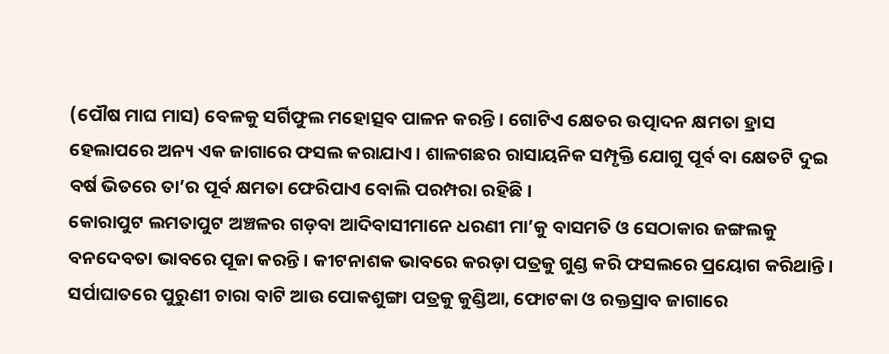(ପୌଷ ମାଘ ମାସ) ବେଳକୁ ସର୍ଗିଫୁଲ ମହୋତ୍ସବ ପାଳନ କରନ୍ତି। ଗୋଟିଏ କ୍ଷେତର ଉତ୍ପାଦନ କ୍ଷମତା ହ୍ରାସ ହେଲାପରେ ଅନ୍ୟ ଏକ ଜାଗାରେ ଫସଲ କରାଯାଏ। ଶାଳଗଛର ରାସାୟନିକ ସମ୍ପୃକ୍ତି ଯୋଗୁ ପୂର୍ବ ବା କ୍ଷେତଟି ଦୁଇ ବର୍ଷ ଭିତରେ ତା’ର ପୂର୍ବ କ୍ଷମତା ଫେରିପାଏ ବୋଲି ପରମ୍ପରା ରହିଛି।
କୋରାପୁଟ ଲମତାପୁଟ ଅଞ୍ଚଳର ଗଡ଼ବା ଆଦିବାସୀମାନେ ଧରଣୀ ମା’କୁ ବାସମତି ଓ ସେଠାକାର ଜଙ୍ଗଲକୁ ବନଦେବତା ଭାବରେ ପୂଜା କରନ୍ତି। କୀଟନାଶକ ଭାବରେ କରଡ଼ା ପତ୍ରକୁ ଗୁଣ୍ଡ କରି ଫସଲରେ ପ୍ରୟୋଗ କରିଥାନ୍ତି। ସର୍ପାଘାତରେ ପୁରୁଣୀ ଚାରା ବାଟି ଆଉ ପୋକଶୁଙ୍ଗା ପତ୍ରକୁ କୁଣ୍ଡିଆ, ଫୋଟକା ଓ ରକ୍ତସ୍ରାବ ଜାଗାରେ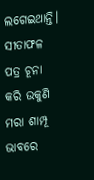ଲଗେଇଥାନ୍ତି। ସୀତାଫଳ ପତ୍ର ଚୂନା କରି ଉକୁଣି ମରା ଶାମ୍ପୂ ଭାବରେ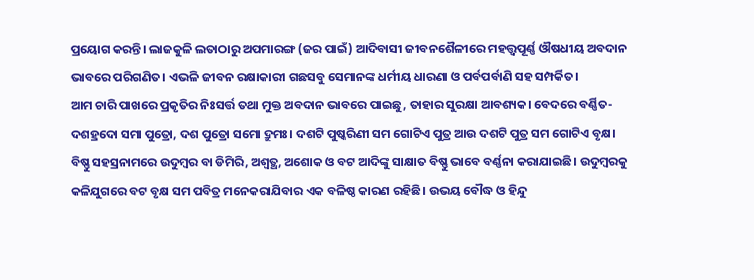ପ୍ରୟୋଗ କରନ୍ତି। ଲାଜକୁଳି ଲତାଠାରୁ ଅପମାରଙ୍ଗ (ଜର ପାଇଁ) ଆଦିବାସୀ ଜୀବନଶୈଳୀରେ ମହତ୍ତ୍ୱପୂର୍ଣ୍ଣ ଔଷଧୀୟ ଅବଦାନ ଭାବରେ ପରିଗଣିତ। ଏଭଳି ଜୀବନ ରକ୍ଷାକାରୀ ଗଛସବୁ ସେମାନଙ୍କ ଧର୍ମୀୟ ଧାରଣା ଓ ପର୍ବପର୍ବାଣି ସହ ସମ୍ପର୍କିତ।
ଆମ ଚାରି ପାଖରେ ପ୍ରକୃତିର ନିଃସର୍ତ୍ତ ତଥା ମୁକ୍ତ ଅବଦାନ ଭାବରେ ପାଇଛୁ, ତାହାର ସୁରକ୍ଷା ଆବଶ୍ୟକ। ବେଦରେ ବର୍ଣ୍ଣିତ- ଦଶହ୍ରଦୋ ସମା ପୁତ୍ରୋ, ଦଶ ପୁତ୍ରୋ ସମୋ ଦ୍ରୁମଃ। ଦଶଟି ପୁଷ୍କରିଣୀ ସମ ଗୋଟିଏ ପୁତ୍ର ଆଉ ଦଶଟି ପୁତ୍ର ସମ ଗୋଟିଏ ବୃକ୍ଷ। ବିଷ୍ଣୁ ସହସ୍ରନାମରେ ଉଦୁମ୍ବର ବା ଡିମିରି, ଅଶ୍ୱତ୍ଥ, ଅଶୋକ ଓ ବଟ ଆଦିଙ୍କୁ ସାକ୍ଷାତ ବିଷ୍ଣୁ ଭାବେ ବର୍ଣ୍ଣନା କରାଯାଇଛି। ଉଦୁମ୍ବରକୁ କଳିଯୁଗରେ ବଟ ବୃକ୍ଷ ସମ ପବିତ୍ର ମନେକରାଯିବାର ଏକ ବଳିଷ୍ଠ କାରଣ ରହିଛି। ଉଭୟ ବୌଦ୍ଧ ଓ ହିନ୍ଦୁ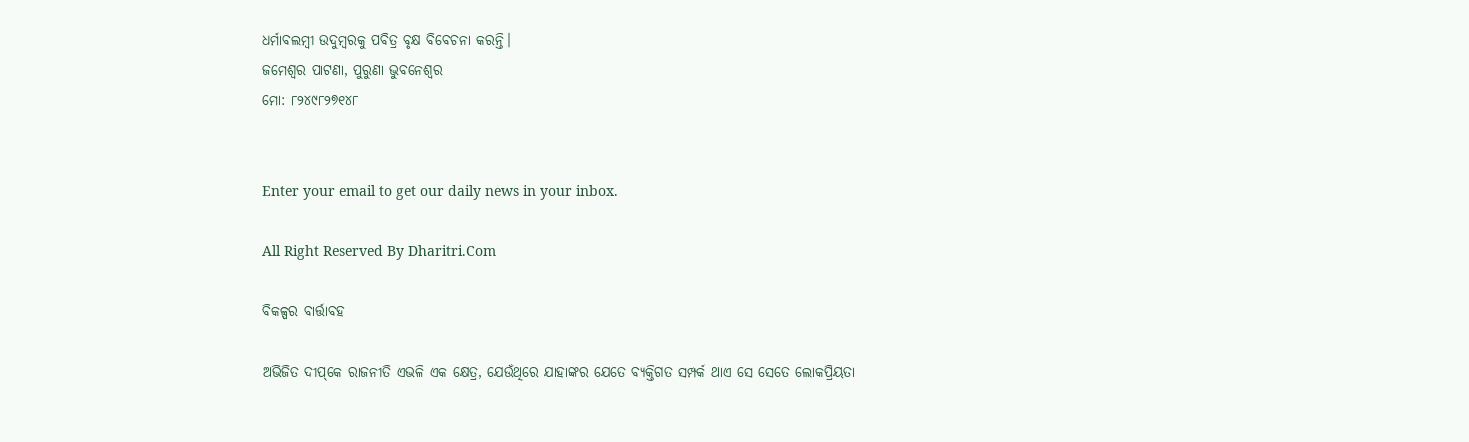ଧର୍ମାବଲମ୍ବୀ ଉଦୁମ୍ବରକୁ ପବିତ୍ର ବୃକ୍ଷ ବିବେଚନା କରନ୍ତି।
ଜମେଶ୍ୱର ପାଟଣା, ପୁରୁଣା ଭୁବନେଶ୍ୱର
ମୋ: ୮୨୪୯୮୨୭୧୪୮


Enter your email to get our daily news in your inbox.

All Right Reserved By Dharitri.Com

ବିକଳ୍ପର ବାର୍ତ୍ତାବହ

ଅଭିଜିତ ଦୀପ୍‌କେ ରାଜନୀତି ଏଭଳି ଏକ କ୍ଷେତ୍ର, ଯେଉଁଥିରେ ଯାହାଙ୍କର ଯେତେ ବ୍ୟକ୍ତିଗତ ସମ୍ପର୍କ ଥାଏ ସେ ସେତେ ଲୋକପ୍ରିୟତା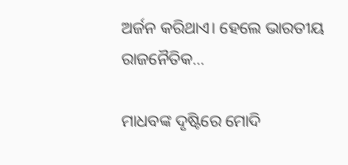ଅର୍ଜନ କରିଥାଏ। ହେଲେ ଭାରତୀୟ ରାଜନୈତିକ…

ମାଧବଙ୍କ ଦୃଷ୍ଟିରେ ମୋଦି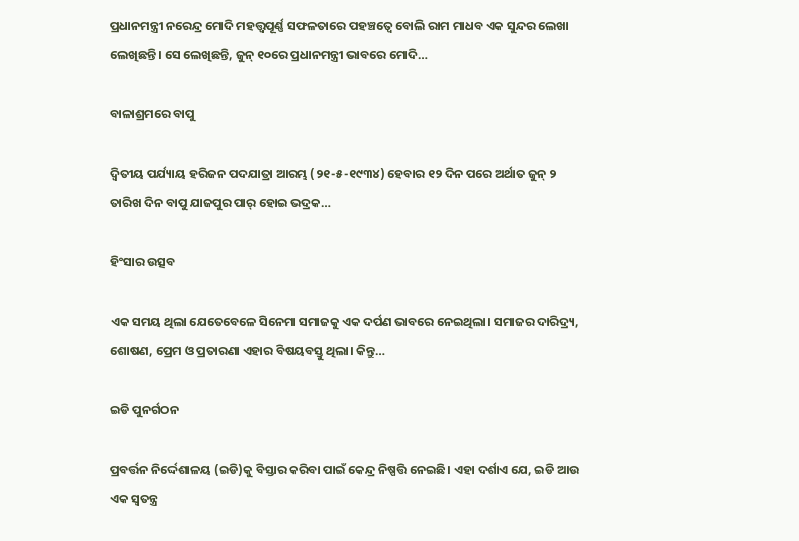ପ୍ରଧାନମନ୍ତ୍ରୀ ନରେନ୍ଦ୍ର ମୋଦି ମହତ୍ତ୍ୱପୂର୍ଣ୍ଣ ସଫଳତାରେ ପହଞ୍ଚତ୍ୱେ ବୋଲି ରାମ ମାଧବ ଏକ ସୁନ୍ଦର ଲେଖା ଲେଖିଛନ୍ତି। ସେ ଲେଖିଛନ୍ତି, ଜୁନ୍‌ ୧୦ରେ ପ୍ରଧାନମନ୍ତ୍ରୀ ଭାବରେ ମୋଦି…

ବାଳାଶ୍ରମରେ ବାପୁ

ଦ୍ବିତୀୟ ପର୍ଯ୍ୟାୟ ହରିଜନ ପଦଯାତ୍ରା ଆରମ୍ଭ (୨୧-୫-୧୯୩୪) ହେବାର ୧୨ ଦିନ ପରେ ଅର୍ଥାତ ଜୁନ୍‌ ୨ ତାରିଖ ଦିନ ବାପୁ ଯାଜପୁର ପାର୍‌ ହୋଇ ଭଦ୍ରକ…

ହିଂସାର ଉତ୍ସବ

ଏକ ସମୟ ଥିଲା ଯେତେବେଳେ ସିନେମା ସମାଜକୁ ଏକ ଦର୍ପଣ ଭାବରେ ନେଇଥିଲା। ସମାଜର ଦାରିଦ୍ର୍ୟ, ଶୋଷଣ, ପ୍ରେମ ଓ ପ୍ରତାରଣା ଏହାର ବିଷୟବସ୍ତୁ ଥିଲା। କିନ୍ତୁ…

ଇଡି ପୁନର୍ଗଠନ

ପ୍ରବର୍ତ୍ତନ ନିର୍ଦ୍ଦେଶାଳୟ (ଇଡି)କୁ ବିସ୍ତାର କରିବା ପାଇଁ କେନ୍ଦ୍ର ନିଷ୍ପତ୍ତି ନେଇଛି। ଏହା ଦର୍ଶାଏ ଯେ, ଇଡି ଆଉ ଏକ ସ୍ବତନ୍ତ୍ର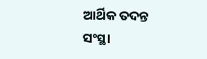ଆର୍ଥିକ ତଦନ୍ତ ସଂସ୍ଥା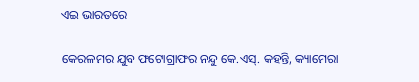ଏଇ ଭାରତରେ

କେରଳମର ଯୁବ ଫଟୋଗ୍ରାଫର ନନ୍ଦୁ କେ.ଏସ୍‌. କହନ୍ତି, କ୍ୟାମେରା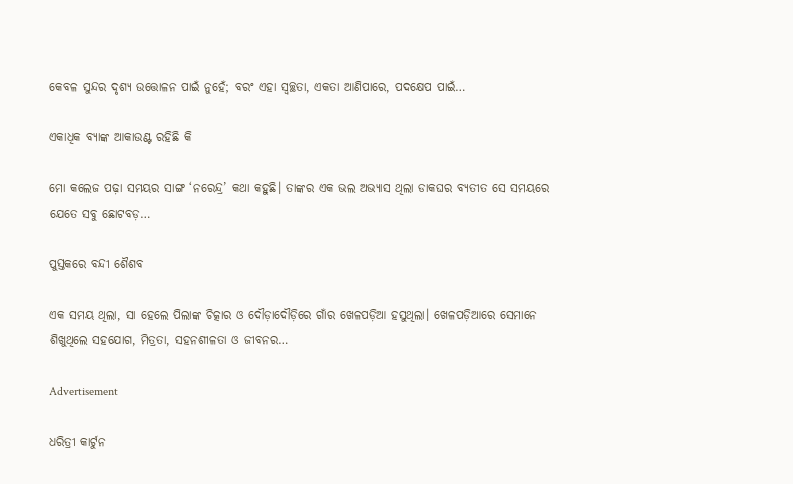କେବଳ ସୁନ୍ଦର ଦୃଶ୍ୟ ଉତ୍ତୋଳନ ପାଇଁ ନୁହେଁ; ବରଂ ଏହା ସ୍ବଚ୍ଛତା, ଏକତା ଆଣିପାରେ, ପଦକ୍ଷେପ ପାଇଁ…

ଏକାଧିକ ବ୍ୟାଙ୍କ ଆକାଉଣ୍ଟ ରହିଛି କି

ମୋ କଲେଜ ପଢ଼ା ସମୟର ସାଙ୍ଗ ‘ନରେନ୍ଦ୍ର’ କଥା କହୁଛି। ତାଙ୍କର ଏକ ଭଲ ଅଭ୍ୟାସ ଥିଲା ଡାକଘର ବ୍ୟତୀତ ସେ ସମୟରେ ଯେତେ ସବୁ ଛୋଟବଡ଼…

ପୁସ୍ତକରେ ବନ୍ଦୀ ଶୈଶବ

ଏକ ସମୟ ଥିଲା, ସା ହେଲେ ପିଲାଙ୍କ ଚିତ୍କାର ଓ ଦୌଡ଼ାଦୌଡ଼ିରେ ଗାଁର ଖେଳପଡ଼ିଆ ହସୁଥିଲା। ଖେଳପଡ଼ିଆରେ ସେମାନେ ଶିଖୁଥିଲେ ସହଯୋଗ, ମିତ୍ରତା, ସହନଶୀଳତା ଓ ଜୀବନର…

Advertisement

ଧରିତ୍ରୀ କାର୍ଟୁନ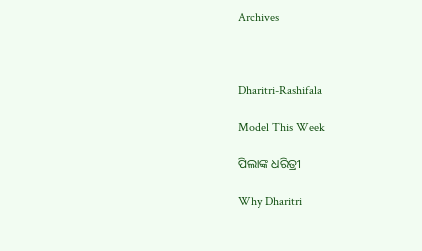Archives



Dharitri-Rashifala

Model This Week

ପିଲାଙ୍କ ଧରିତ୍ରୀ

Why Dharitri